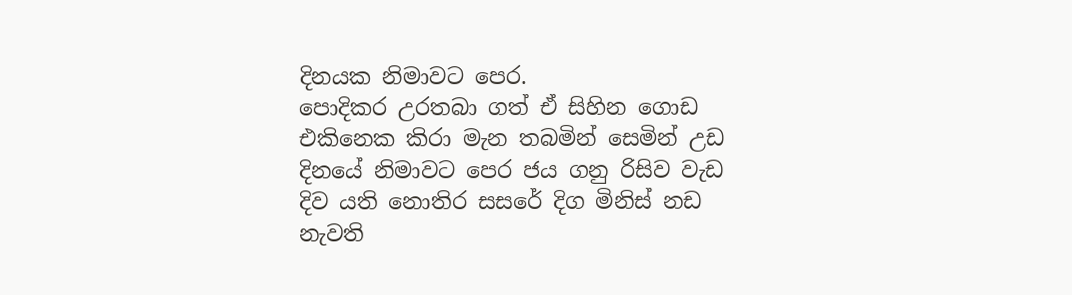දිනයක නිමාවට පෙර.
පොදිකර උරතබා ගත් ඒ සිහින ගොඩ
එකිනෙක කිරා මැන තබමින් සෙමින් උඩ
දිනයේ නිමාවට පෙර ජය ගනු රිසිව වැඩ
දිව යති නොතිර සසරේ දිග මිනිස් නඩ
නැවති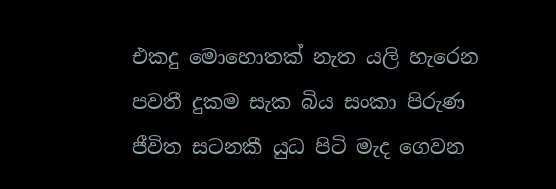එකදු මොහොතක් නැත යලි හැරෙන
පවතී දුකම සැක බිය සංකා පිරුණ
ජීවිත සටනකී යුධ පිටි මැද ගෙවන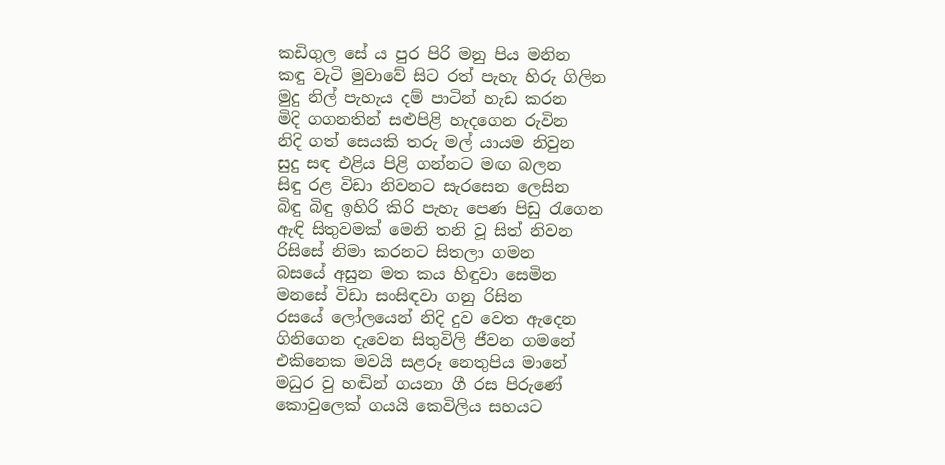කඩිගුල සේ ය පුර පිරි මනු පිය මනින
කඳු වැටි මුවාවේ සිට රත් පැහැ හිරු ගිලින
මුදු නිල් පැහැය දම් පාටින් හැඩ කරන
මිදි ගගනතින් සළුපිළි හැදගෙන රුවින
නිදි ගත් සෙයකි තරු මල් යායම නිවුන
සුදු සඳ එළිය පිළි ගන්නට මඟ බලන
සිඳු රළ විඩා නිවනට සැරසෙන ලෙසින
බිඳු බිඳු ඉහිරි කිරි පැහැ පෙණ පිඩු රැගෙන
ඇඳි සිතුවමක් මෙනි තනි වූ සිත් නිවන
රිසිසේ නිමා කරනට සිතලා ගමන
බසයේ අසුන මත කය හිඳුවා සෙමින
මනසේ විඩා සංසිඳවා ගනු රිසින
රසයේ ලෝලයෙන් නිදි දුව වෙත ඇදෙන
ගිනිගෙන දැවෙන සිතුවිලි ජීවන ගමනේ
එකිනෙක මවයි සළරූ නෙතුපිය මානේ
මධුර වු හඬින් ගයනා ගී රස පිරුණේ
කොවුලෙක් ගයයි කෙවිලිය සහයට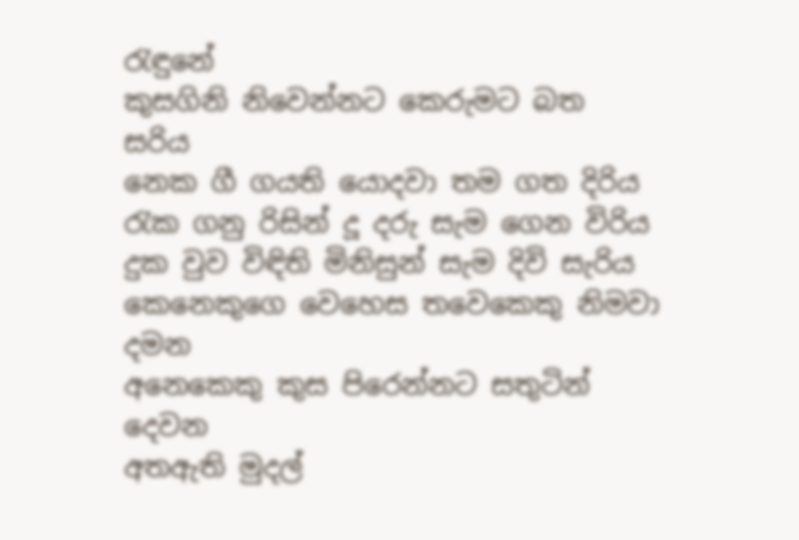රැඳුනේ
කුසගිනි නිවෙන්නට කෙරුමට බත සරිය
නෙක ගී ගයති යොදවා තම ගත දිරිය
රැක ගනු රිසින් දූ දරු සැම ගෙන විරිය
දුක වුව විඳිති මිනිසුන් සැම දිවි සැරිය
කෙනෙකුගෙ වෙහෙස තවෙකෙකු නිමවා දමන
අනෙකෙකු කුස පිරෙන්නට සතුටින් දෙවන
අතඇති මුදල්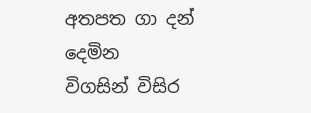අතපත ගා දන් දෙමින
විගසින් විසිර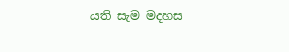යති සැම මදහස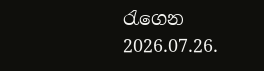රැගෙන
2026.07.26.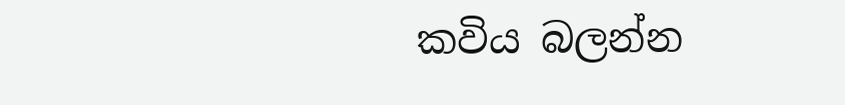කවිය බලන්න